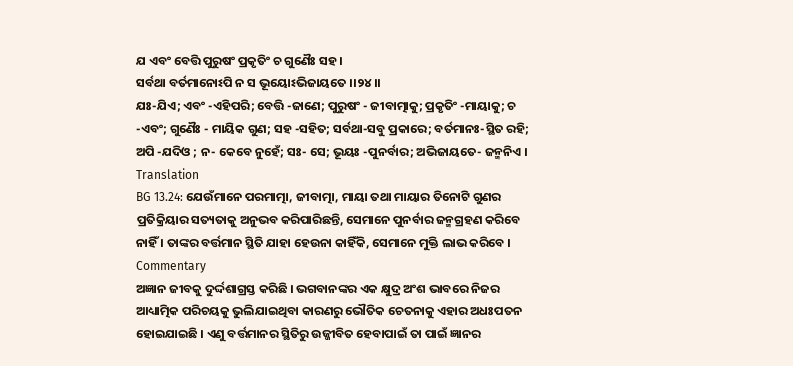ଯ ଏବଂ ବେତ୍ତି ପୁରୁଷଂ ପ୍ରକୃତିଂ ଚ ଗୁଣୈଃ ସହ ।
ସର୍ବଥା ବର୍ତମାନୋଽପି ନ ସ ଭୂୟୋଽଭିଜାୟତେ ।।୨୪।।
ଯଃ-ଯିଏ; ଏବଂ -ଏହିପରି; ବେତ୍ତି -ଜାଣେ; ପୁରୁଷଂ - ଜୀବାତ୍ମାକୁ; ପ୍ରକୃତିଂ -ମାୟାକୁ; ଚ -ଏବଂ; ଗୁଣୈଃ - ମାୟିକ ଗୁଣ; ସହ -ସହିତ; ସର୍ବଥା-ସବୁ ପ୍ରକାରେ; ବର୍ତମାନଃ-ସ୍ଥିତ ରହି; ଅପି -ଯଦିଓ ; ନ- କେବେ ନୁହେଁ; ସଃ- ସେ; ଭୂୟଃ -ପୁନର୍ବାର; ଅଭିଜାୟତେ- ଜନ୍ମନିଏ ।
Translation
BG 13.24: ଯେଉଁମାନେ ପରମାତ୍ମା, ଜୀବାତ୍ମା, ମାୟା ତଥା ମାୟାର ତିନୋଟି ଗୁଣର ପ୍ରତିକ୍ରିୟାର ସତ୍ୟତାକୁ ଅନୁଭବ କରିପାରିଛନ୍ତି, ସେମାନେ ପୁନର୍ବାର ଜନ୍ମଗ୍ରହଣ କରିବେ ନାହିଁ । ତାଙ୍କର ବର୍ତ୍ତମାନ ସ୍ଥିତି ଯାହା ହେଉନା କାହିଁକି, ସେମାନେ ମୁକ୍ତି ଲାଭ କରିବେ ।
Commentary
ଅଜ୍ଞାନ ଜୀବକୁ ଦୁର୍ଦ୍ଦଶାଗ୍ରସ୍ତ କରିଛି । ଭଗବାନଙ୍କର ଏକ କ୍ଷୁଦ୍ର ଅଂଶ ଭାବରେ ନିଜର ଆଧ୍ୟାତ୍ମିକ ପରିଚୟକୁ ଭୁଲିଯାଇଥିବା କାରଣରୁ ଭୌତିକ ଚେତନାକୁ ଏହାର ଅଧଃପତନ ହୋଇଯାଇଛି । ଏଣୁ ବର୍ତ୍ତମାନର ସ୍ଥିତିରୁ ଉଜ୍ଜୀବିତ ହେବାପାଇଁ ତା ପାଇଁ ଜ୍ଞାନର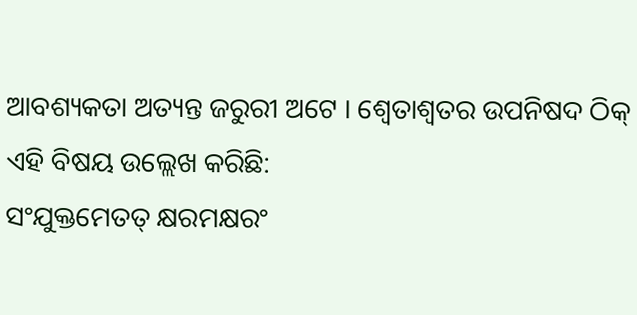ଆବଶ୍ୟକତା ଅତ୍ୟନ୍ତ ଜରୁରୀ ଅଟେ । ଶ୍ୱେତାଶ୍ୱତର ଉପନିଷଦ ଠିକ୍ ଏହି ବିଷୟ ଉଲ୍ଲେଖ କରିଛି:
ସଂଯୁକ୍ତମେତତ୍ କ୍ଷରମକ୍ଷରଂ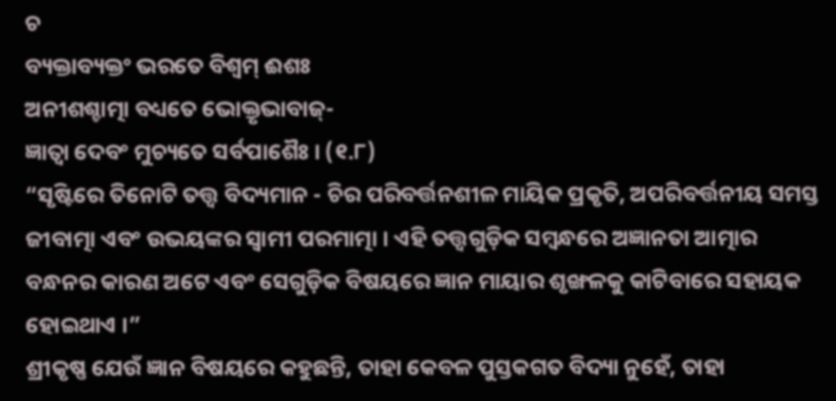ଚ
ବ୍ୟକ୍ତାବ୍ୟକ୍ତଂ ଭରତେ ବିଶ୍ୱମ୍ ଈଶଃ
ଅନୀଶଶ୍ଚାତ୍ମା ବଧ୍ୟତେ ଭୋକ୍ତୃଭାବାଜ୍-
ଜ୍ଞାତ୍ୱା ଦେବଂ ମୁଚ୍ୟତେ ସର୍ବପାଶୈଃ । (୧.୮)
“ସୃଷ୍ଟିରେ ତିନୋଟି ତତ୍ତ୍ୱ ବିଦ୍ୟମାନ - ଚିର ପରିବର୍ତ୍ତନଶୀଳ ମାୟିକ ପ୍ରକୃତି, ଅପରିବର୍ତ୍ତନୀୟ ସମସ୍ତ ଜୀବାତ୍ମା ଏବଂ ଉଭୟଙ୍କର ସ୍ୱାମୀ ପରମାତ୍ମା । ଏହି ତତ୍ତ୍ୱଗୁଡ଼ିକ ସମ୍ବନ୍ଧରେ ଅଜ୍ଞାନତା ଆତ୍ମାର ବନ୍ଧନର କାରଣ ଅଟେ ଏବଂ ସେଗୁଡ଼ିକ ବିଷୟରେ ଜ୍ଞାନ ମାୟାର ଶୃଙ୍ଖଳକୁ କାଟିବାରେ ସହାୟକ ହୋଇଥାଏ ।”
ଶ୍ରୀକୃଷ୍ଣ ଯେଉଁ ଜ୍ଞାନ ବିଷୟରେ କହୁଛନ୍ତି, ତାହା କେବଳ ପୁସ୍ତକଗତ ବିଦ୍ୟା ନୁହେଁ, ତାହା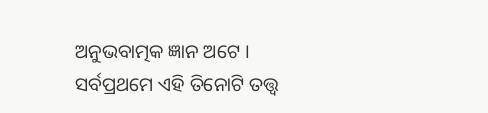ଅନୁଭବାତ୍ମକ ଜ୍ଞାନ ଅଟେ । ସର୍ବପ୍ରଥମେ ଏହି ତିନୋଟି ତତ୍ତ୍ୱ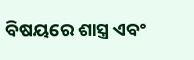ବିଷୟରେ ଶାସ୍ତ୍ର ଏବଂ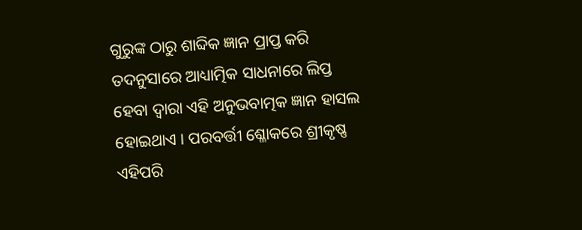ଗୁରୁଙ୍କ ଠାରୁ ଶାବ୍ଦିକ ଜ୍ଞାନ ପ୍ରାପ୍ତ କରି ତଦନୁସାରେ ଆଧ୍ୟାତ୍ମିକ ସାଧନାରେ ଲିପ୍ତ ହେବା ଦ୍ୱାରା ଏହି ଅନୁଭବାତ୍ମକ ଜ୍ଞାନ ହାସଲ ହୋଇଥାଏ । ପରବର୍ତ୍ତୀ ଶ୍ଳୋକରେ ଶ୍ରୀକୃଷ୍ଣ ଏହିପରି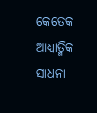କେତେକ ଆଧ୍ୟାତ୍ମିକ ସାଧନା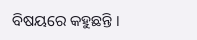ବିଷୟରେ କହୁଛନ୍ତି ।